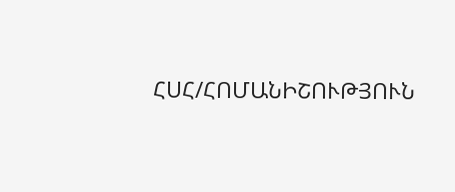ՀՍՀ/ՀՈՄԱՆԻՇՈՒԹՅՈՒՆ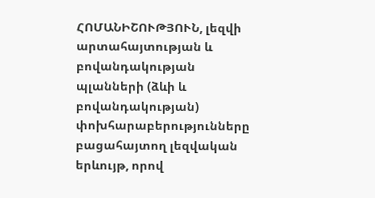ՀՈՄԱՆԻՇՈՒԹՅՈՒՆ, լեզվի արտահայտության և բովանդակության պլանների (ձևի և բովանդակության) փոխհարաբերությունները բացահայտող լեզվական երևույթ, որով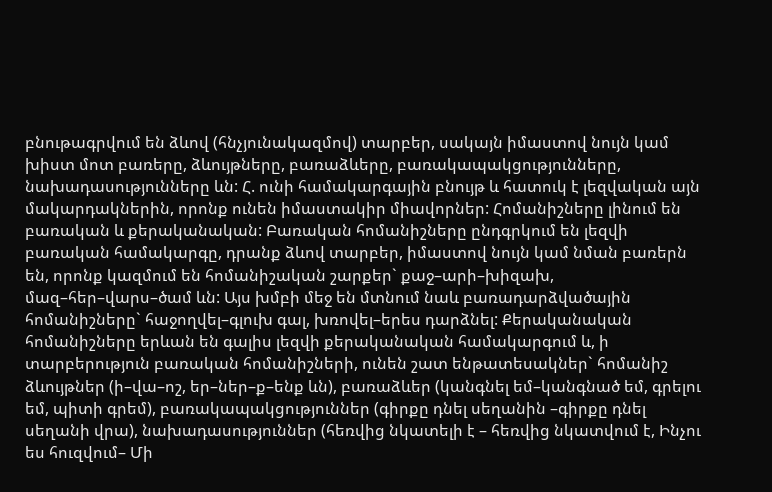բնութագրվում են ձևով (հնչյունակազմով) տարբեր, սակայն իմաստով նույն կամ խիստ մոտ բառերը, ձևույթները, բառաձևերը, բառակապակցությունները, նախադասությունները ևն: Հ. ունի համակարգային բնույթ և հատուկ է լեզվական այն մակարդակներին, որոնք ունեն իմաստակիր միավորներ: Հոմանիշները լինում են բառական և քերականական: Բառական հոմանիշները ընդգրկում են լեզվի բառական համակարգը, դրանք ձևով տարբեր, իմաստով նույն կամ նման բառերն են, որոնք կազմում են հոմանիշական շարքեր` քաջ–արի–խիզախ, մազ–հեր–վարս–ծամ ևն: Այս խմբի մեջ են մտնում նաև բառադարձվածային հոմանիշները` հաջողվել–գլուխ գալ, խռովել–երես դարձնել: Քերականական հոմանիշները երևան են գալիս լեզվի քերականական համակարգում և, ի տարբերություն բառական հոմանիշների, ունեն շատ ենթատեսակներ` հոմանիշ ձևույթներ (ի–վա–ոշ, եր–ներ–ք–ենք ևն), բառաձևեր (կանգնել եմ–կանգնած եմ, գրելու եմ, պիտի գրեմ), բառակապակցություններ (գիրքը դնել սեղանին –գիրքը դնել սեղանի վրա), նախադասություններ (հեռվից նկատելի է – հեռվից նկատվում է, Ինչու ես հուզվում– Մի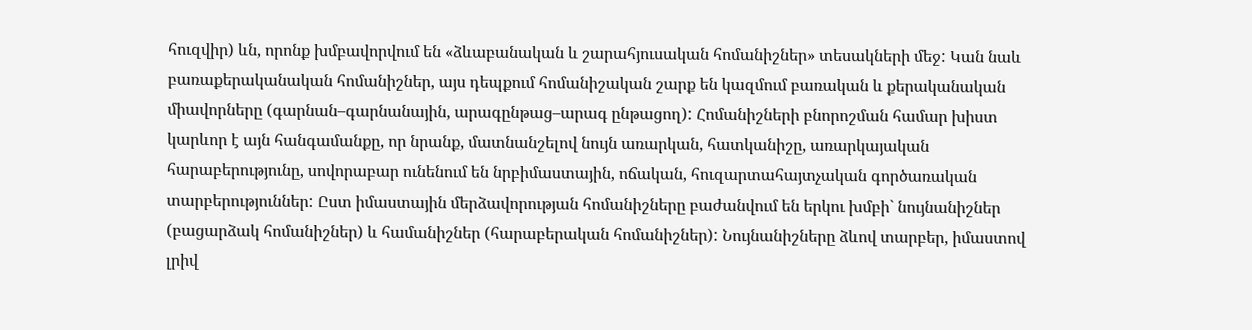հուզվիր) ևն, որոնք խմբավորվում են «ձևաբանական և շարահյուսական հոմանիշներ» տեսակների մեջ: Կան նաև բառաքերականական հոմանիշներ, այս դեպքում հոմանիշական շարք են կազմում բառական և քերականական միավորները (գարնան–գարնանային, արագընթաց–արագ ընթացող): Հոմանիշների բնորոշման համար խիստ կարևոր է այն հանգամանքը, որ նրանք, մատնանշելով նույն առարկան, հատկանիշը, առարկայական հարաբերությունը, սովորաբար ունենում են նրբիմաստային, ոճական, հուզարտահայտչական գործառական տարբերություններ: Ըստ իմաստային մերձավորության հոմանիշները բաժանվում են երկու խմբի` նույնանիշներ (բացարձակ հոմանիշներ) և համանիշներ (հարաբերական հոմանիշներ): Նույնանիշները ձևով տարբեր, իմաստով լրիվ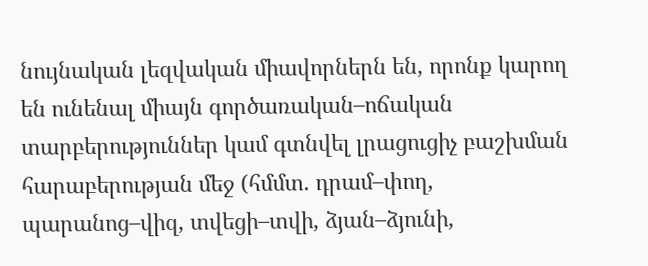նույնական լեզվական միավորներն են, որոնք կարող են ունենալ միայն գործառական–ոճական տարբերություններ կամ գտնվել լրացուցիչ բաշխման հարաբերության մեջ (հմմտ. դրամ–փող, պարանոց–վիզ, տվեցի–տվի, ձյան–ձյունի,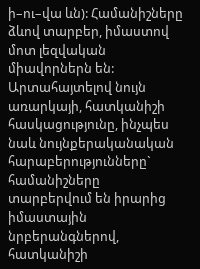ի–ու–վա ևն): Համանիշները ձևով տարբեր, իմաստով մոտ լեզվական միավորներն են: Արտահայտելով նույն առարկայի, հատկանիշի հասկացությունը, ինչպես նաև նույնքերականական հարաբերությունները` համանիշները տարբերվում են իրարից իմաստային նրբերանգներով, հատկանիշի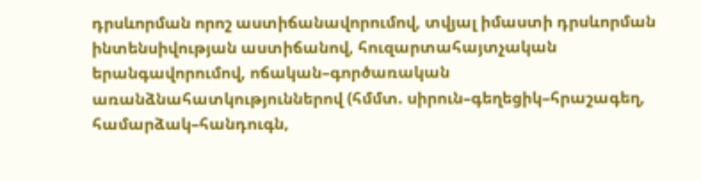դրսևորման որոշ աստիճանավորումով, տվյալ իմաստի դրսևորման ինտենսիվության աստիճանով, հուզարտահայտչական երանգավորումով, ոճական–գործառական առանձնահատկություններով (հմմտ. սիրուն–գեղեցիկ–հրաշագեղ, համարձակ–հանդուգն,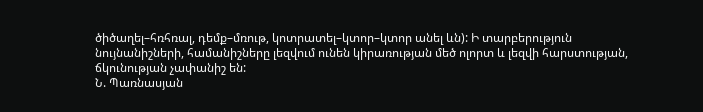ծիծաղել–հռհռալ, դեմք–մռութ, կոտրատել–կտոր–կտոր անել ևն): Ի տարբերություն նույնանիշների, համանիշները լեզվում ունեն կիրառության մեծ ոլորտ և լեզվի հարստության, ճկունության չափանիշ են:
Ն. Պառնասյան